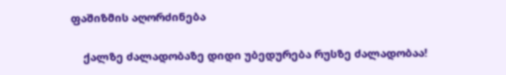ფაშიზმის აღორძინება

    ქალზე ძალადობაზე დიდი უბედურება რუსზე ძალადობაა!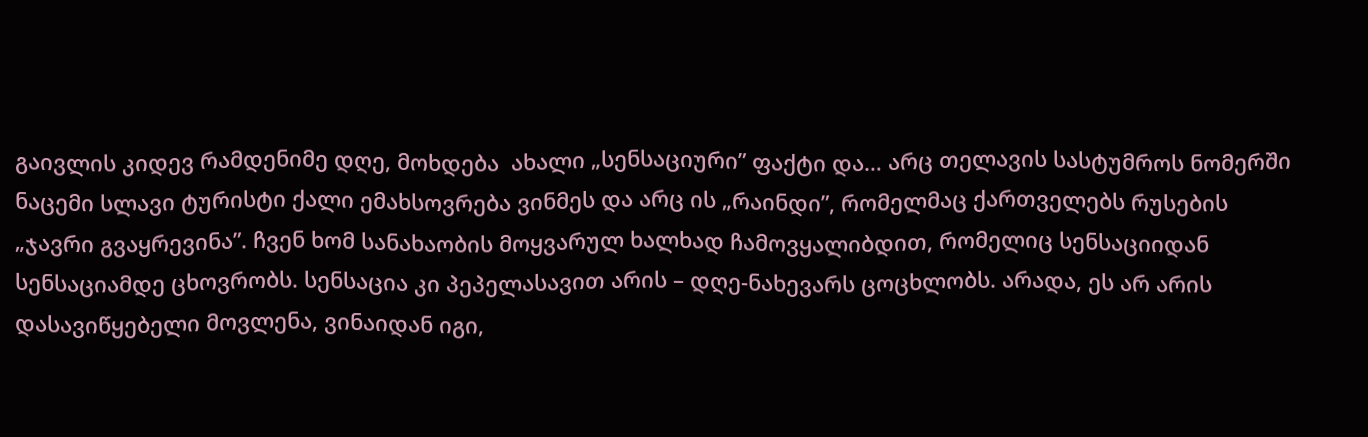გაივლის კიდევ რამდენიმე დღე, მოხდება  ახალი „სენსაციური” ფაქტი და… არც თელავის სასტუმროს ნომერში ნაცემი სლავი ტურისტი ქალი ემახსოვრება ვინმეს და არც ის „რაინდი”, რომელმაც ქართველებს რუსების „ჯავრი გვაყრევინა”. ჩვენ ხომ სანახაობის მოყვარულ ხალხად ჩამოვყალიბდით, რომელიც სენსაციიდან სენსაციამდე ცხოვრობს. სენსაცია კი პეპელასავით არის – დღე-ნახევარს ცოცხლობს. არადა, ეს არ არის დასავიწყებელი მოვლენა, ვინაიდან იგი,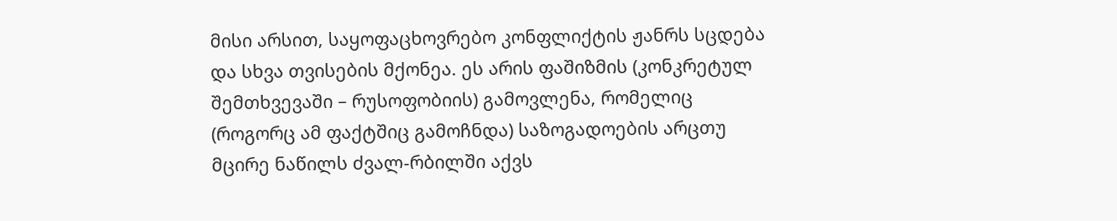მისი არსით, საყოფაცხოვრებო კონფლიქტის ჟანრს სცდება და სხვა თვისების მქონეა. ეს არის ფაშიზმის (კონკრეტულ შემთხვევაში – რუსოფობიის) გამოვლენა, რომელიც (როგორც ამ ფაქტშიც გამოჩნდა) საზოგადოების არცთუ მცირე ნაწილს ძვალ-რბილში აქვს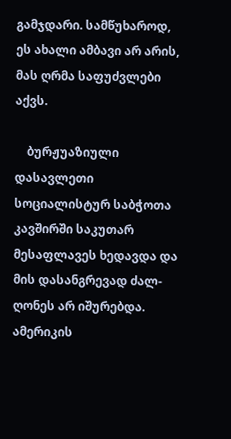გამჯდარი. სამწუხაროდ, ეს ახალი ამბავი არ არის, მას ღრმა საფუძვლები აქვს.

    ბურჟუაზიული დასავლეთი სოციალისტურ საბჭოთა კავშირში საკუთარ მესაფლავეს ხედავდა და მის დასანგრევად ძალ-ღონეს არ იშურებდა. ამერიკის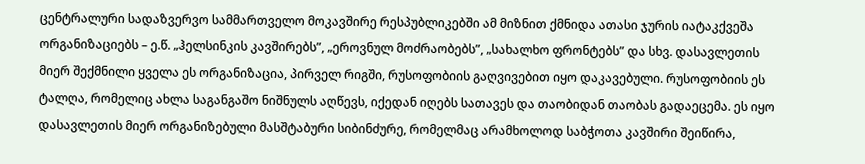ცენტრალური სადაზვერვო სამმართველო მოკავშირე რესპუბლიკებში ამ მიზნით ქმნიდა ათასი ჯურის იატაკქვეშა ორგანიზაციებს – ე.წ. „ჰელსინკის კავშირებს”, „ეროვნულ მოძრაობებს”, „სახალხო ფრონტებს” და სხვ. დასავლეთის მიერ შექმნილი ყველა ეს ორგანიზაცია, პირველ რიგში, რუსოფობიის გაღვივებით იყო დაკავებული. რუსოფობიის ეს ტალღა, რომელიც ახლა საგანგაშო ნიშნულს აღწევს, იქედან იღებს სათავეს და თაობიდან თაობას გადაეცემა. ეს იყო დასავლეთის მიერ ორგანიზებული მასშტაბური სიბინძურე, რომელმაც არამხოლოდ საბჭოთა კავშირი შეიწირა,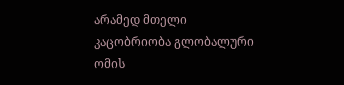არამედ მთელი კაცობრიობა გლობალური ომის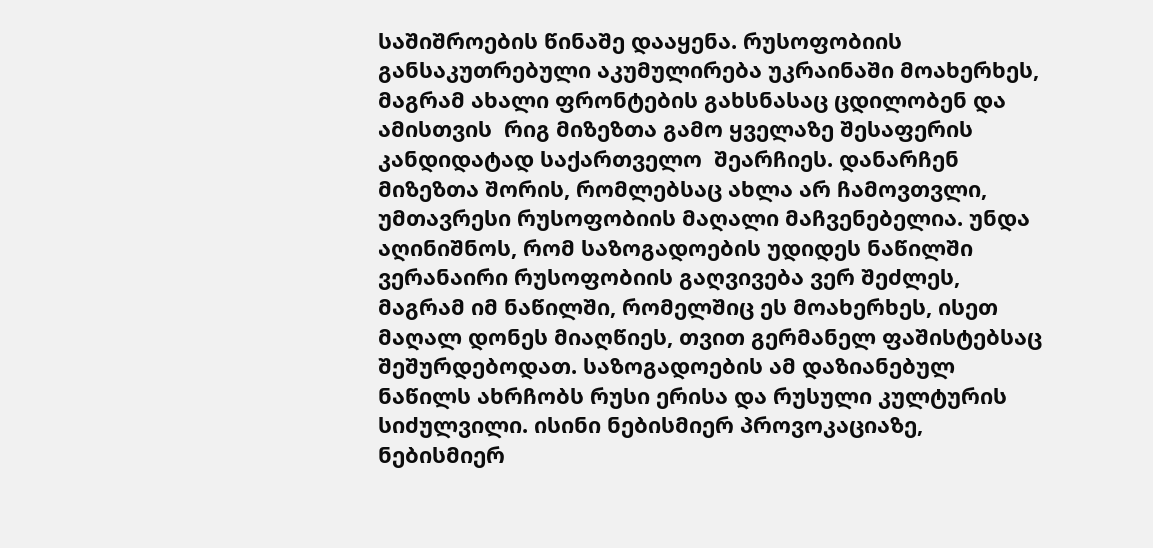საშიშროების წინაშე დააყენა. რუსოფობიის განსაკუთრებული აკუმულირება უკრაინაში მოახერხეს, მაგრამ ახალი ფრონტების გახსნასაც ცდილობენ და ამისთვის  რიგ მიზეზთა გამო ყველაზე შესაფერის კანდიდატად საქართველო  შეარჩიეს. დანარჩენ მიზეზთა შორის, რომლებსაც ახლა არ ჩამოვთვლი, უმთავრესი რუსოფობიის მაღალი მაჩვენებელია. უნდა აღინიშნოს, რომ საზოგადოების უდიდეს ნაწილში ვერანაირი რუსოფობიის გაღვივება ვერ შეძლეს, მაგრამ იმ ნაწილში, რომელშიც ეს მოახერხეს, ისეთ მაღალ დონეს მიაღწიეს, თვით გერმანელ ფაშისტებსაც  შეშურდებოდათ. საზოგადოების ამ დაზიანებულ ნაწილს ახრჩობს რუსი ერისა და რუსული კულტურის სიძულვილი. ისინი ნებისმიერ პროვოკაციაზე, ნებისმიერ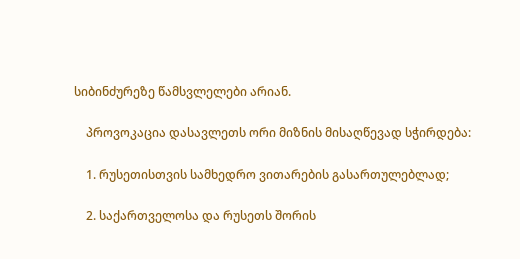სიბინძურეზე წამსვლელები არიან.

    პროვოკაცია დასავლეთს ორი მიზნის მისაღწევად სჭირდება:

    1. რუსეთისთვის სამხედრო ვითარების გასართულებლად;

    2. საქართველოსა და რუსეთს შორის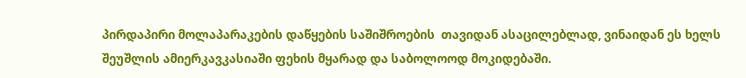პირდაპირი მოლაპარაკების დაწყების საშიშროების  თავიდან ასაცილებლად, ვინაიდან ეს ხელს შეუშლის ამიერკავკასიაში ფეხის მყარად და საბოლოოდ მოკიდებაში.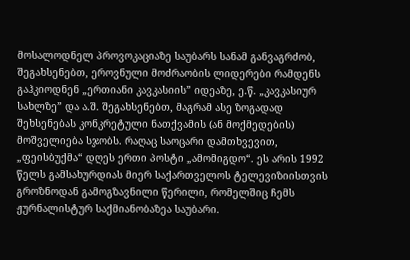მოსალოდნელ პროვოკაციაზე საუბარს სანამ განვაგრძობ, შეგახსენებთ, ეროვნული მოძრაობის ლიდერები რამდენს გაჰკიოდნენ „ერთიანი კავკასიის” იდეაზე, ე.წ. „კავკასიურ სახლზე” და ა.შ. შეგახსენებთ, მაგრამ ასე ზოგადად შეხსენებას კონკრეტული ნათქვამის (ან მოქმედების) მოშველიება სჯობს. რაღაც საოცარი დამთხვევით, „ფეისბუქმა“ დღეს ერთი პოსტი „ამომიგდო“. ეს არის 1992 წელს გამსახურდიას მიერ საქართველოს ტელევიზიისთვის გროზნოდან გამოგზავნილი წერილი, რომელშიც ჩემს ჟურნალისტურ საქმიანობაზეა საუბარი.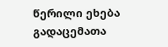წერილი ეხება გადაცემათა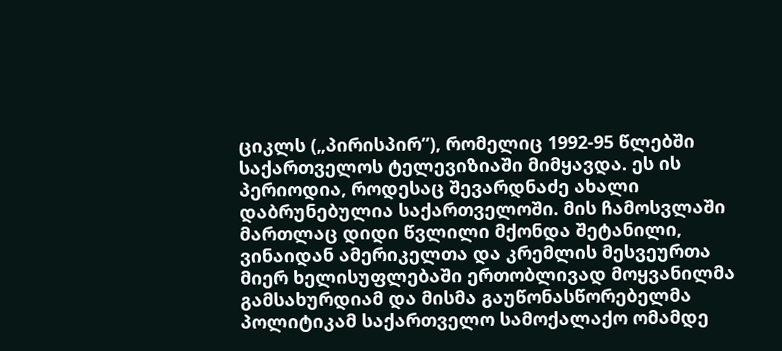ციკლს („პირისპირ”), რომელიც 1992-95 წლებში საქართველოს ტელევიზიაში მიმყავდა. ეს ის პერიოდია, როდესაც შევარდნაძე ახალი დაბრუნებულია საქართველოში. მის ჩამოსვლაში მართლაც დიდი წვლილი მქონდა შეტანილი, ვინაიდან ამერიკელთა და კრემლის მესვეურთა მიერ ხელისუფლებაში ერთობლივად მოყვანილმა გამსახურდიამ და მისმა გაუწონასწორებელმა პოლიტიკამ საქართველო სამოქალაქო ომამდე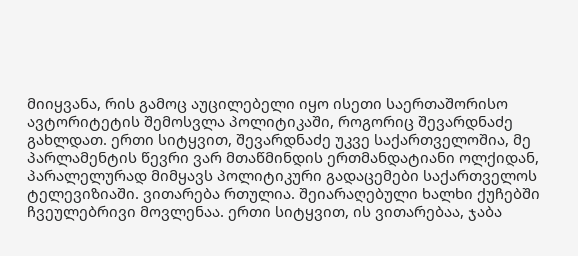მიიყვანა, რის გამოც აუცილებელი იყო ისეთი საერთაშორისო ავტორიტეტის შემოსვლა პოლიტიკაში, როგორიც შევარდნაძე გახლდათ. ერთი სიტყვით, შევარდნაძე უკვე საქართველოშია, მე პარლამენტის წევრი ვარ მთაწმინდის ერთმანდატიანი ოლქიდან, პარალელურად მიმყავს პოლიტიკური გადაცემები საქართველოს ტელევიზიაში. ვითარება რთულია. შეიარაღებული ხალხი ქუჩებში ჩვეულებრივი მოვლენაა. ერთი სიტყვით, ის ვითარებაა, ჯაბა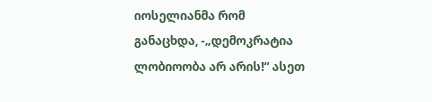იოსელიანმა რომ განაცხდა, -„დემოკრატია ლობიოობა არ არის!“ ასეთ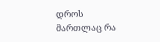დროს მართლაც რა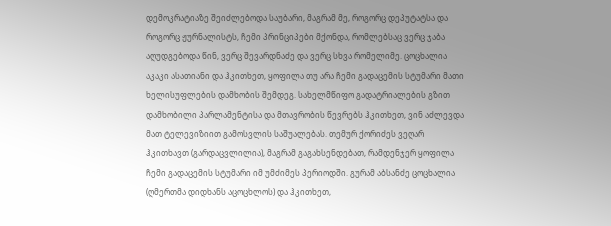დემოკრატიაზე შეიძლებოდა საუბარი, მაგრამ მე, როგორც დეპუტატსა და როგორც ჟურნალისტს, ჩემი პრინციპები მქონდა, რომლებსაც ვერც ჯაბა აღუდგებოდა წინ, ვერც შევარდნაძე და ვერც სხვა რომელიმე. ცოცხალია აკაკი ასათიანი და ჰკითხეთ, ყოფილა თუ არა ჩემი გადაცემის სტუმარი მათი ხელისუფლების დამხობის შემდეგ. სახელმწიფო გადატრიალების გზით დამხობილი პარლამენტისა და მთავრობის წევრებს ჰკითხეთ, ვინ აძლევდა მათ ტელევიზიით გამოსვლის საშუალებას. თემურ ქორიძეს ვეღარ ჰკითხავთ (გარდაცვლილია), მაგრამ გაგახსენდებათ, რამდენჯერ ყოფილა ჩემი გადაცემის სტუმარი იმ უმძიმეს პერიოდში. გურამ აბსანძე ცოცხალია (ღმერთმა დიდხანს აცოცხლოს) და ჰკითხეთ,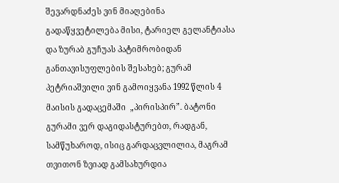შევარდნაძეს ვინ მიაღებინა გადაწყვეტილება მისი, ტარიელ გელანტიასა და ზურაბ გუჩუას პატიმრობიდან განთავისუფლების შესახებ; გურამ პეტრიაშვილი ვინ გამოიყვანა 1992 წლის 4 მაისის გადაცემაში  „პირისპირ”. ბატონი გურამი ვერ დაგიდასტურებთ, რადგან, სამწუხაროდ, ისიც გარდაცვლილია, მაგრამ თვითონ ზვიად გამსახურდია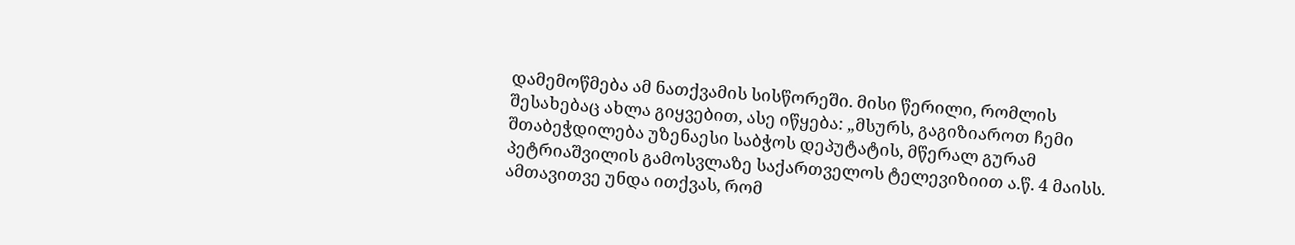დამემოწმება ამ ნათქვამის სისწორეში. მისი წერილი, რომლის შესახებაც ახლა გიყვებით, ასე იწყება: „მსურს, გაგიზიაროთ ჩემი შთაბეჭდილება უზენაესი საბჭოს დეპუტატის, მწერალ გურამ პეტრიაშვილის გამოსვლაზე საქართველოს ტელევიზიით ა.წ. 4 მაისს. ამთავითვე უნდა ითქვას, რომ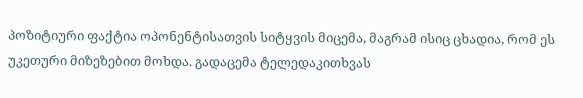პოზიტიური ფაქტია ოპონენტისათვის სიტყვის მიცემა, მაგრამ ისიც ცხადია, რომ ეს უკეთური მიზეზებით მოხდა. გადაცემა ტელედაკითხვას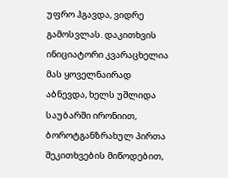უფრო ჰგავდა, ვიდრე გამოსვლას. დაკითხვის ინიციატორი კვარაცხელია მას ყოველნაირად აბნევდა, ხელს უშლიდა საუბარში ირონიით, ბოროტგანზრახულ პირთა შეკითხვების მიწოდებით,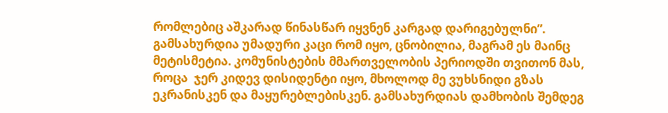რომლებიც აშკარად წინასწარ იყვნენ კარგად დარიგებულნი”. გამსახურდია უმადური კაცი რომ იყო, ცნობილია, მაგრამ ეს მაინც მეტისმეტია. კომუნისტების მმართველობის პერიოდში თვითონ მას, როცა  ჯერ კიდევ დისიდენტი იყო, მხოლოდ მე ვუხსნიდი გზას ეკრანისკენ და მაყურებლებისკენ. გამსახურდიას დამხობის შემდეგ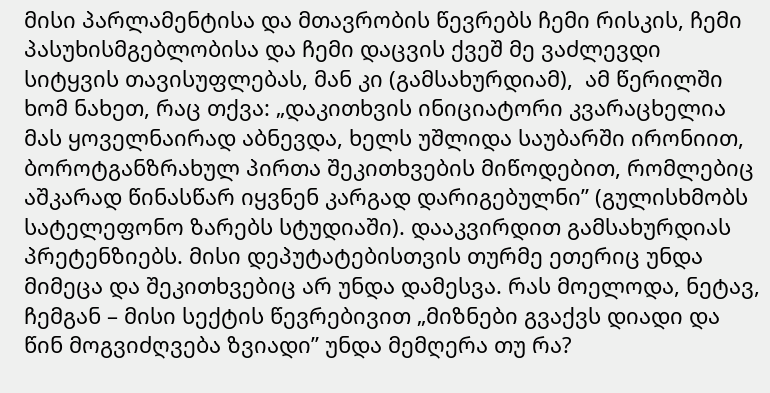მისი პარლამენტისა და მთავრობის წევრებს ჩემი რისკის, ჩემი პასუხისმგებლობისა და ჩემი დაცვის ქვეშ მე ვაძლევდი სიტყვის თავისუფლებას, მან კი (გამსახურდიამ),  ამ წერილში ხომ ნახეთ, რაც თქვა: „დაკითხვის ინიციატორი კვარაცხელია მას ყოველნაირად აბნევდა, ხელს უშლიდა საუბარში ირონიით, ბოროტგანზრახულ პირთა შეკითხვების მიწოდებით, რომლებიც აშკარად წინასწარ იყვნენ კარგად დარიგებულნი” (გულისხმობს სატელეფონო ზარებს სტუდიაში). დააკვირდით გამსახურდიას პრეტენზიებს. მისი დეპუტატებისთვის თურმე ეთერიც უნდა მიმეცა და შეკითხვებიც არ უნდა დამესვა. რას მოელოდა, ნეტავ, ჩემგან – მისი სექტის წევრებივით „მიზნები გვაქვს დიადი და წინ მოგვიძღვება ზვიადი” უნდა მემღერა თუ რა?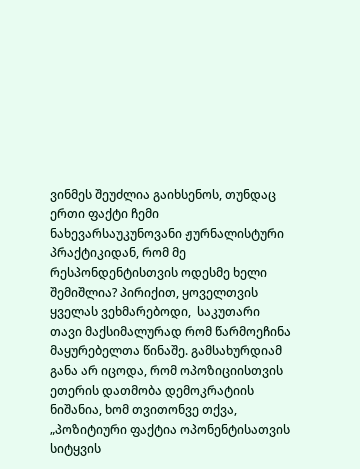ვინმეს შეუძლია გაიხსენოს, თუნდაც ერთი ფაქტი ჩემი ნახევარსაუკუნოვანი ჟურნალისტური პრაქტიკიდან, რომ მე რესპონდენტისთვის ოდესმე ხელი შემიშლია? პირიქით, ყოველთვის ყველას ვეხმარებოდი,  საკუთარი თავი მაქსიმალურად რომ წარმოეჩინა მაყურებელთა წინაშე. გამსახურდიამ განა არ იცოდა, რომ ოპოზიციისთვის ეთერის დათმობა დემოკრატიის ნიშანია, ხომ თვითონვე თქვა, „პოზიტიური ფაქტია ოპონენტისათვის სიტყვის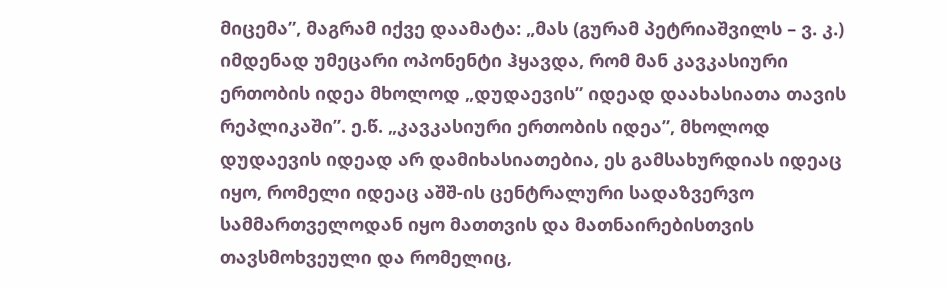მიცემა”, მაგრამ იქვე დაამატა: „მას (გურამ პეტრიაშვილს – ვ. კ.) იმდენად უმეცარი ოპონენტი ჰყავდა, რომ მან კავკასიური ერთობის იდეა მხოლოდ „დუდაევის” იდეად დაახასიათა თავის რეპლიკაში”. ე.წ. „კავკასიური ერთობის იდეა”, მხოლოდ დუდაევის იდეად არ დამიხასიათებია, ეს გამსახურდიას იდეაც იყო, რომელი იდეაც აშშ-ის ცენტრალური სადაზვერვო სამმართველოდან იყო მათთვის და მათნაირებისთვის თავსმოხვეული და რომელიც,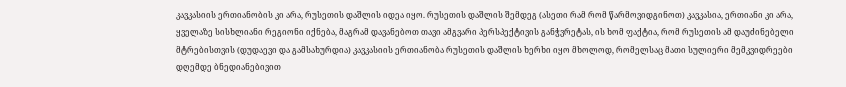კავკასიის ერთიანობის კი არა, რუსეთის დაშლის იდეა იყო. რუსეთის დაშლის შემდეგ (ასეთი რამ რომ წარმოვიდგინოთ) კავკასია, ერთიანი კი არა, ყველაზე სისხლიანი რეგიონი იქნება, მაგრამ დავანებოთ თავი ამგვარი პერსპექტივის განჭვრეტას, ის ხომ ფაქტია, რომ რუსეთის ამ დაუძინებელი მტრებისთვის (დუდაევი და გამსახურდია) კავკასიის ერთიანობა რუსეთის დაშლის ხერხი იყო მხოლოდ, რომელსაც მათი სულიერი მემკვიდრეები დღემდე ბნედიანებივით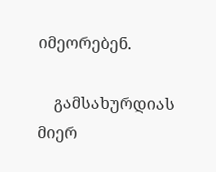იმეორებენ.

    გამსახურდიას მიერ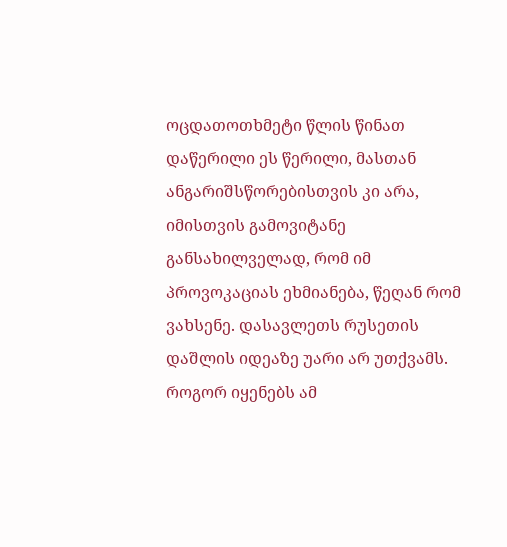ოცდათოთხმეტი წლის წინათ დაწერილი ეს წერილი, მასთან ანგარიშსწორებისთვის კი არა, იმისთვის გამოვიტანე განსახილველად, რომ იმ პროვოკაციას ეხმიანება, წეღან რომ ვახსენე. დასავლეთს რუსეთის დაშლის იდეაზე უარი არ უთქვამს. როგორ იყენებს ამ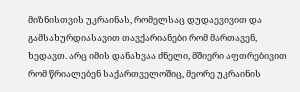მიზნისთვის უკრაინას, რომელსაც დუდაევივით და გამსახურდიასავით თავქარიანები რომ მართავენ, ხედავთ. არც იმის დანახვაა ძნელი, მშიერი აფთრებივით რომ წრიალებენ საქართველოშიც, მეორე უკრაინის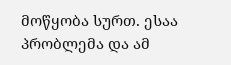მოწყობა სურთ. ესაა პრობლემა და ამ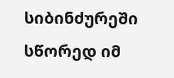სიბინძურეში სწორედ იმ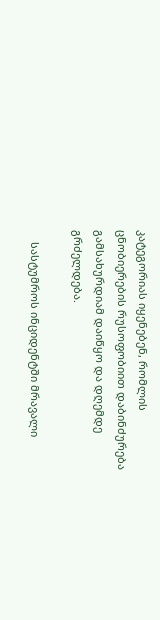კატეგორიას იყენებენ, რომლის ცნობიერების რუსოფობიით დაბინძურება გამსახურდიამ დაიწყო და დღემდე გრძელდება.

    სასტუმროს ინციდენტში მრავალი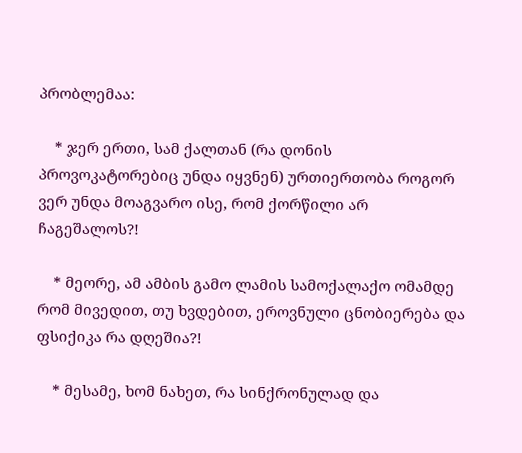პრობლემაა:

    * ჯერ ერთი, სამ ქალთან (რა დონის პროვოკატორებიც უნდა იყვნენ) ურთიერთობა როგორ ვერ უნდა მოაგვარო ისე, რომ ქორწილი არ ჩაგეშალოს?!

    * მეორე, ამ ამბის გამო ლამის სამოქალაქო ომამდე რომ მივედით, თუ ხვდებით, ეროვნული ცნობიერება და ფსიქიკა რა დღეშია?!

    * მესამე, ხომ ნახეთ, რა სინქრონულად და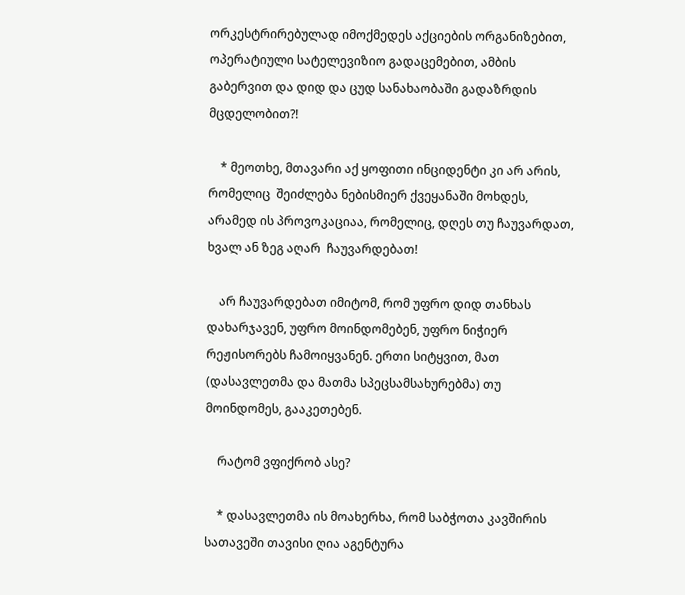ორკესტრირებულად იმოქმედეს აქციების ორგანიზებით, ოპერატიული სატელევიზიო გადაცემებით, ამბის გაბერვით და დიდ და ცუდ სანახაობაში გადაზრდის მცდელობით?!

    * მეოთხე, მთავარი აქ ყოფითი ინციდენტი კი არ არის, რომელიც  შეიძლება ნებისმიერ ქვეყანაში მოხდეს, არამედ ის პროვოკაციაა, რომელიც, დღეს თუ ჩაუვარდათ, ხვალ ან ზეგ აღარ  ჩაუვარდებათ!

    არ ჩაუვარდებათ იმიტომ, რომ უფრო დიდ თანხას დახარჯავენ, უფრო მოინდომებენ, უფრო ნიჭიერ რეჟისორებს ჩამოიყვანენ. ერთი სიტყვით, მათ (დასავლეთმა და მათმა სპეცსამსახურებმა) თუ მოინდომეს, გააკეთებენ.

    რატომ ვფიქრობ ასე?

    * დასავლეთმა ის მოახერხა, რომ საბჭოთა კავშირის სათავეში თავისი ღია აგენტურა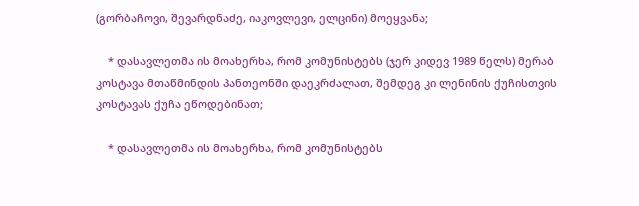(გორბაჩოვი, შევარდნაძე, იაკოვლევი, ელცინი) მოეყვანა;

    * დასავლეთმა ის მოახერხა, რომ კომუნისტებს (ჯერ კიდევ 1989 წელს) მერაბ კოსტავა მთაწმინდის პანთეონში დაეკრძალათ, შემდეგ კი ლენინის ქუჩისთვის კოსტავას ქუჩა ეწოდებინათ;

    * დასავლეთმა ის მოახერხა, რომ კომუნისტებს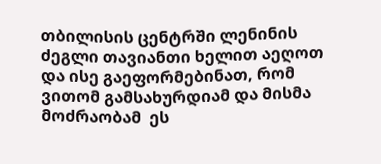თბილისის ცენტრში ლენინის ძეგლი თავიანთი ხელით აეღოთ და ისე გაეფორმებინათ, რომ ვითომ გამსახურდიამ და მისმა მოძრაობამ  ეს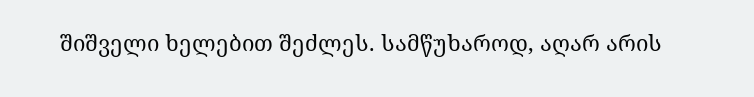შიშველი ხელებით შეძლეს. სამწუხაროდ, აღარ არის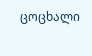ცოცხალი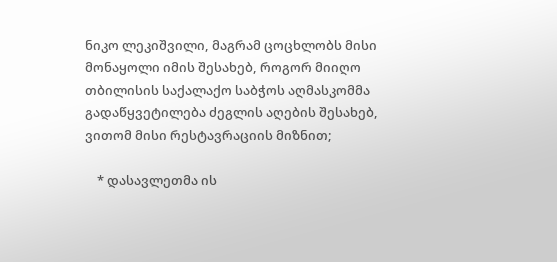ნიკო ლეკიშვილი, მაგრამ ცოცხლობს მისი მონაყოლი იმის შესახებ, როგორ მიიღო თბილისის საქალაქო საბჭოს აღმასკომმა გადაწყვეტილება ძეგლის აღების შესახებ, ვითომ მისი რესტავრაციის მიზნით;

    * დასავლეთმა ის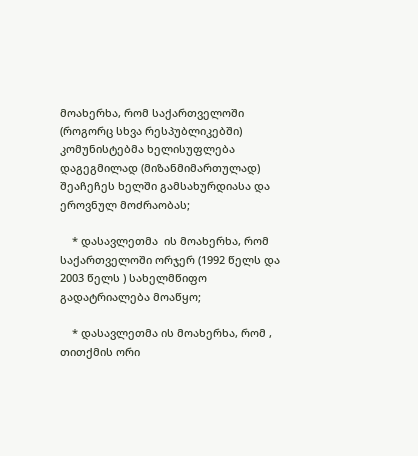მოახერხა, რომ საქართველოში (როგორც სხვა რესპუბლიკებში) კომუნისტებმა ხელისუფლება დაგეგმილად (მიზანმიმართულად) შეაჩეჩეს ხელში გამსახურდიასა და ეროვნულ მოძრაობას;

    * დასავლეთმა  ის მოახერხა, რომ  საქართველოში ორჯერ (1992 წელს და 2003 წელს ) სახელმწიფო გადატრიალება მოაწყო;

    * დასავლეთმა ის მოახერხა, რომ , თითქმის ორი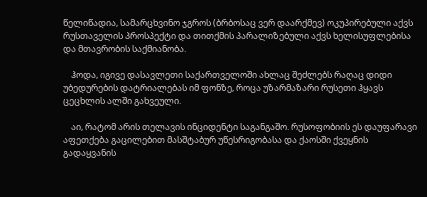წელიწადია, სამარცხვინო ჯგროს (ბრბოსაც ვერ დაარქმევ) ოკუპირებული აქვს რუსთაველის პროსპექტი და თითქმის პარალიზებული აქვს ხელისუფლებისა და მთავრობის საქმიანობა.

    ჰოდა, იგივე დასავლეთი საქართველოში ახლაც შეძლებს რაღაც დიდი უბედურების დატრიალებას იმ ფონზე, როცა უზარმაზარი რუსეთი ჰყავს ცეცხლის ალში გახვეული.

    აი, რატომ არის თელავის ინციდენტი საგანგაშო. რუსოფობიის ეს დაუფარავი აფეთქება გაცილებით მასშტაბურ უწესრიგობასა და ქაოსში ქვეყნის გადაყვანის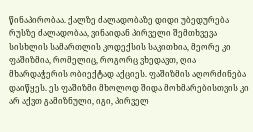წინაპირობაა. ქალზე ძალადობაზე დიდი უბედურება რუსზე ძალადობაა, ვინაიდან პირველი შემთხვევა სისხლის სამართლის კოდექსის საკითხია, მეორე კი ფაშიზმია, რომელიც, როგორც ვხედავთ, ღია მხარდაჭერის ობიექტად აქციეს. ფაშიზმის აღორძინება დაიწყეს. ეს ფაშიზმი მხოლოდ შიდა მოხმარებისთვის კი არ აქვთ გამიზნული, იგი, პირველ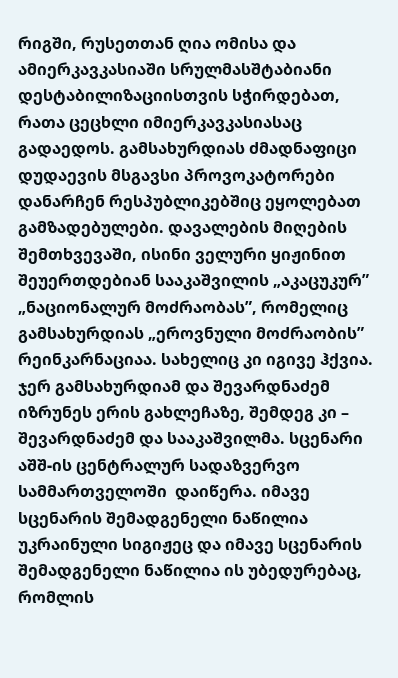რიგში, რუსეთთან ღია ომისა და ამიერკავკასიაში სრულმასშტაბიანი დესტაბილიზაციისთვის სჭირდებათ, რათა ცეცხლი იმიერკავკასიასაც გადაედოს. გამსახურდიას ძმადნაფიცი დუდაევის მსგავსი პროვოკატორები დანარჩენ რესპუბლიკებშიც ეყოლებათ გამზადებულები. დავალების მიღების შემთხვევაში, ისინი ველური ყიჟინით შეუერთდებიან სააკაშვილის „აკაცუკურ” „ნაციონალურ მოძრაობას”, რომელიც გამსახურდიას „ეროვნული მოძრაობის” რეინკარნაციაა. სახელიც კი იგივე ჰქვია. ჯერ გამსახურდიამ და შევარდნაძემ იზრუნეს ერის გახლეჩაზე, შემდეგ კი – შევარდნაძემ და სააკაშვილმა. სცენარი აშშ-ის ცენტრალურ სადაზვერვო სამმართველოში  დაიწერა. იმავე სცენარის შემადგენელი ნაწილია უკრაინული სიგიჟეც და იმავე სცენარის შემადგენელი ნაწილია ის უბედურებაც, რომლის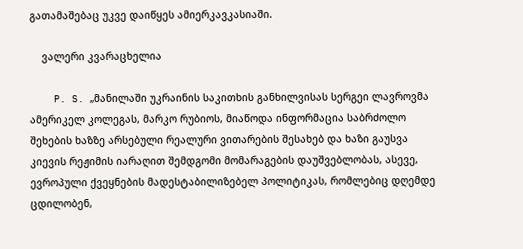გათამაშებაც უკვე დაიწყეს ამიერკავკასიაში.

    ვალერი კვარაცხელია

    P. S. „მანილაში უკრაინის საკითხის განხილვისას სერგეი ლავროვმა ამერიკელ კოლეგას, მარკო რუბიოს, მიაწოდა ინფორმაცია საბრძოლო შეხების ხაზზე არსებული რეალური ვითარების შესახებ და ხაზი გაუსვა კიევის რეჟიმის იარაღით შემდგომი მომარაგების დაუშვებლობას, ასევე, ევროპული ქვეყნების მადესტაბილიზებელ პოლიტიკას, რომლებიც დღემდე ცდილობენ,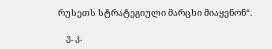რუსეთს სტრატეგიული მარცხი მიაყენონ“.

    ვ. კ.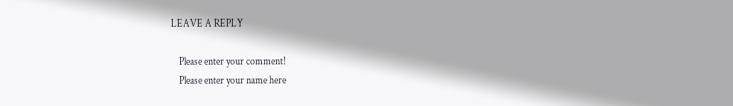LEAVE A REPLY

    Please enter your comment!
    Please enter your name here